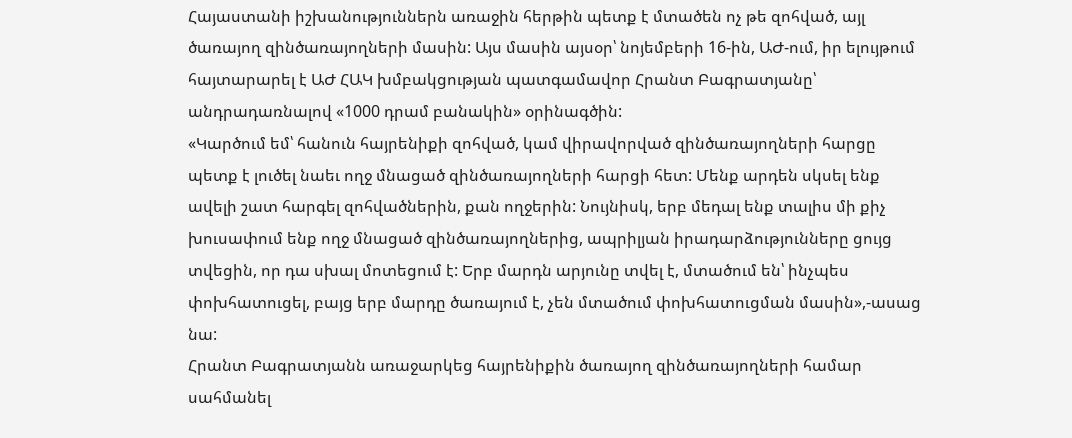Հայաստանի իշխանություններն առաջին հերթին պետք է մտածեն ոչ թե զոհված, այլ ծառայող զինծառայողների մասին: Այս մասին այսօր՝ նոյեմբերի 16-ին, ԱԺ-ում, իր ելույթում հայտարարել է ԱԺ ՀԱԿ խմբակցության պատգամավոր Հրանտ Բագրատյանը՝ անդրադառնալով «1000 դրամ բանակին» օրինագծին:
«Կարծում եմ՝ հանուն հայրենիքի զոհված, կամ վիրավորված զինծառայողների հարցը պետք է լուծել նաեւ ողջ մնացած զինծառայողների հարցի հետ: Մենք արդեն սկսել ենք ավելի շատ հարգել զոհվածներին, քան ողջերին: Նույնիսկ, երբ մեդալ ենք տալիս մի քիչ խուսափում ենք ողջ մնացած զինծառայողներից, ապրիլյան իրադարձությունները ցույց տվեցին, որ դա սխալ մոտեցում է: Երբ մարդն արյունը տվել է, մտածում են՝ ինչպես փոխհատուցել, բայց երբ մարդը ծառայում է, չեն մտածում փոխհատուցման մասին»,-ասաց նա:
Հրանտ Բագրատյանն առաջարկեց հայրենիքին ծառայող զինծառայողների համար սահմանել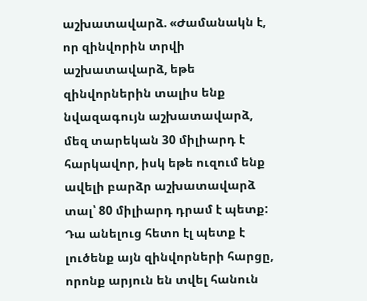աշխատավարձ. «Ժամանակն է, որ զինվորին տրվի աշխատավարձ, եթե զինվորներին տալիս ենք նվազագույն աշխատավարձ, մեզ տարեկան 30 միլիարդ է հարկավոր, իսկ եթե ուզում ենք ավելի բարձր աշխատավարձ տալ՝ 80 միլիարդ դրամ է պետք: Դա անելուց հետո էլ պետք է լուծենք այն զինվորների հարցը, որոնք արյուն են տվել հանուն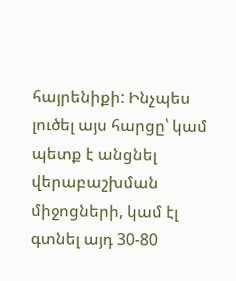հայրենիքի: Ինչպես լուծել այս հարցը՝ կամ պետք է անցնել վերաբաշխման միջոցների, կամ էլ գտնել այդ 30-80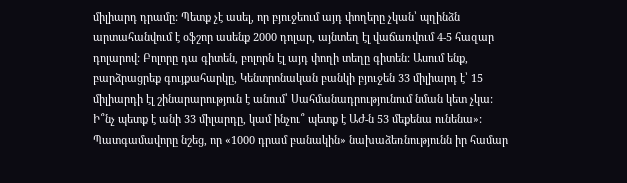միլիարդ դրամը: Պետք չէ ասել, որ բյուջեում այդ փողերը չկան՝ պղինձն արտահանվում է օֆշոր ասենք 2000 դոլար, այնտեղ էլ վաճառվում 4-5 հազար դոլարով: Բոլորը դա գիտեն, բոլորն էլ այդ փողի տեղը գիտեն: Ասում ենք, բարձրացրեք գույքահարկը, Կենտրոնական բանկի բյուջեն 33 միլիարդ է՝ 15 միլիարդի էլ շինարարություն է անում՝ Սահմանադրությունում նման կետ չկա: Ի՞նչ պետք է անի 33 միլարդը, կամ ինչու՞ պետք է ԱԺ-ն 53 մեքենա ունենա»:
Պատգամավորը նշեց, որ «1000 դրամ բանակին» նախաձեռնությունն իր համար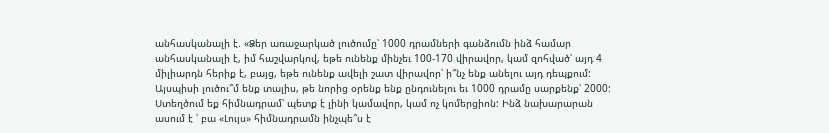անհասկանալի է. «Ձեր առաջարկած լուծումը՝ 1000 դրամների գանձումն ինձ համար անհասկանալի է, իմ հաշվարկով, եթե ունենք մինչեւ 100-170 վիրավոր, կամ զոհված՝ այդ 4 միլիարդն հերիք է, բայց, եթե ունենք ավելի շատ վիրավոր՝ ի՞նչ ենք անելու այդ դեպքում: Այսպիսի լուծու՞մ ենք տալիս, թե նորից օրենք ենք ընդունելու եւ 1000 դրամը սարքենք՝ 2000: Ստեղծում եք հիմնադրամ՝ պետք է լինի կամավոր, կամ ոչ կոմերցիոն: Ինձ նախարարան ասում է ՝ բա «Լույս» հիմնադրամն ինչպե՞ս է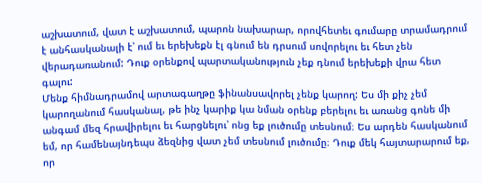աշխատում, վատ է աշխատում, պարոն նախարար, որովհետեւ գումարը տրամադրում է անհասկանալի է՝ ում եւ երեխեքն էլ գնում են դրսում սովորելու եւ հետ չեն վերադառանում: Դուք օրենքով պարտականություն չեք դնում երեխեքի վրա հետ գալու:
Մենք հիմնադրամով արտագաղթը ֆինանսավորել չենք կարող: Ես մի քիչ չեմ կարողանում հասկանալ, թե ինչ կարիք կա նման օրենք բերելու եւ առանց գոնե մի անգամ մեզ հրավիրելու եւ հարցնելու՝ ոնց եք լուծումը տեսնում։ Ես արդեն հասկանում եմ, որ համենայնդեպս ձեզնից վատ չեմ տեսնում լուծումը։ Դուք մեկ հայտարարում եք, որ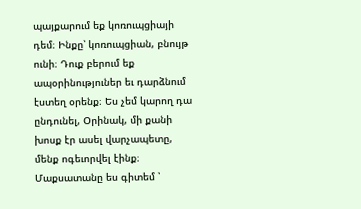պայքարում եք կոռուպցիայի դեմ։ Ինքը՝ կոռուպցիան, բնույթ ունի։ Դուք բերում եք ապօրինություներ եւ դարձնում էստեղ օրենք։ Ես չեմ կարող դա ընդունել, Օրինակ, մի քանի խոսք էր ասել վարչապետը, մենք ոգեւորվել էինք։ Մաքսատանը ես գիտեմ ՝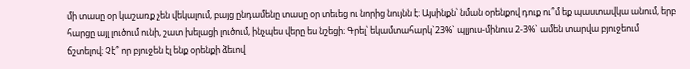մի տասը օր կաշառք չեն վեկալում, բայց ընդամենը տասը օր տեւեց ու նորից նույնն է։ Այսինքն՝ նման օրենքով դուք ու՞մ եք պաստավկա անում, երբ հարցը այլ լուծում ունի, շատ խելացի լուծում, ինչպես վերը ես նշեցի։ Գրել՝ եկամտահարկ`23%` պլյուս-մինուս 2-3%` ամեն տարվա բյուջեում ճշտելով։ Չէ՞ որ բյուջեն էլ ենք օրենքի ձեւով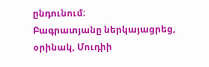ընդունում։
Բագրատյանը ներկայացրեց, օրինակ, Մուդիի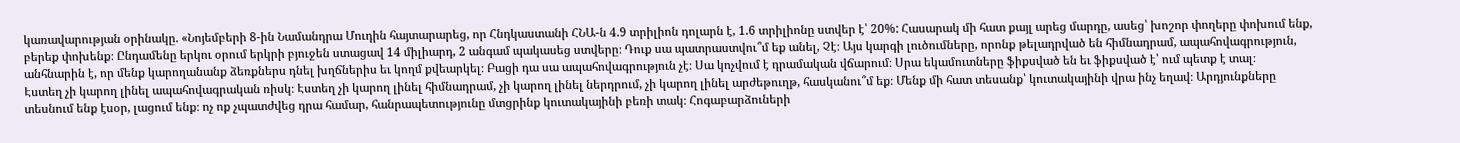կառավարության օրինակը. «Նոյեմբերի 8-ին Նամանդրա Մուդին հայտարարեց, որ Հնդկաստանի ՀՆԱ-ն 4.9 տրիլիոն դոլարն է, 1.6 տրիլիոնը ստվեր է՝ 20%: Հասարակ մի հատ քայլ արեց մարդը, ասեց՝ խոշոր փողերը փոխում ենք, բերեք փոխենք։ Ընդամենը երկու օրում երկրի բյուջեն ստացավ 14 միլիարդ, 2 անգամ պակասեց ստվերը։ Դուք սա պատրաստվու՞մ եք անել, Չէ։ Այս կարգի լուծումները, որոնք թելադրված են հիմնադրամ, ապահովագրություն, անհնարին է, որ մենք կարողանանք ձեռքներս դնել խղճներիս եւ կողմ քվեարկել։ Բացի դա սա ապահովագրություն չէ։ Սա կոչվում է դրամական վճարում։ Սրա եկամուտները ֆիքսված են եւ ֆիքսված է՝ ում պետք է տալ։
Էստեղ չի կարող լինել ապահովագրական ռիսկ։ Էստեղ չի կարող լինել հիմնադրամ, չի կարող լինել ներդրում, չի կարող լինել արժեթուղթ, հասկանու՞մ եք։ Մենք մի հատ տեսանք՝ կուտակայինի վրա ինչ եղավ։ Արդյունքները տեսնում ենք էսօր, լացում ենք։ ոչ ոք չպատժվեց դրա համար, հանրապետությունը մտցրինք կուտակայինի բեռի տակ։ Հոգաբարձուների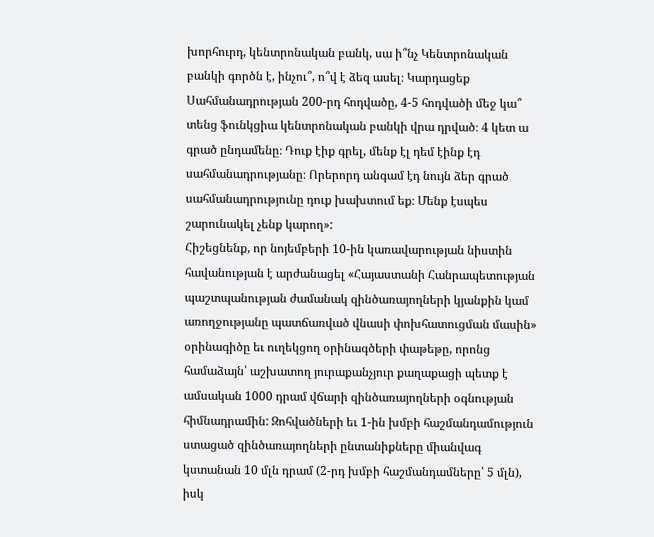խորհուրդ, կենտրոնական բանկ, սա ի՞նչ Կենտրոնական բանկի գործն է, ինչու՞, ո՞վ է ձեզ ասել։ Կարդացեք Սահմանադրության 200-րդ հոդվածը, 4-5 հոդվածի մեջ կա՞ տենց ֆունկցիա կենտրոնական բանկի վրա դրված։ 4 կետ ա գրած ընդամենը։ Դուք էիք գրել, մենք էլ դեմ էինք էդ սահմանադրությանը։ Որերորդ անգամ էդ նույն ձեր գրած սահմանադրությունը դուք խախտում եք։ Մենք էսպես շարունակել չենք կարող»:
Հիշեցնենք, որ նոյեմբերի 10-ին կառավարության նիստին հավանության է արժանացել «Հայաստանի Հանրապետության պաշտպանության ժամանակ զինծառայողների կյանքին կամ առողջությանը պատճառված վնասի փոխհատուցման մասին» օրինագիծը եւ ուղեկցող օրինագծերի փաթեթը, որոնց համաձայն՝ աշխատող յուրաքանչյուր քաղաքացի պետք է ամսական 1000 դրամ վճարի զինծառայողների օգնության հիմնադրամին: Զոհվածների եւ 1-ին խմբի հաշմանդամություն ստացած զինծառայողների ընտանիքները միանվագ կստանան 10 մլն դրամ (2-րդ խմբի հաշմանդամները՝ 5 մլն), իսկ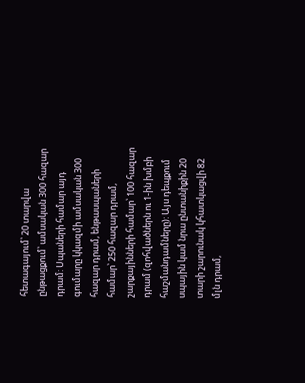հետագայում՝ 20 տարվա ընթացքում՝ ամսական 300 հազար դրամ: Սպաների համար այդ գումարը կկազմի ամսական 300 հազար դրամ, ենթասպաների համար՝ 250 հազար դրամ, շարքայինների համար՝ 100 հազար դրամ (զոհվածներն ու 1-ին խմբի հաշմանդամները): Այս դեպքում սպային կամ նրա ընտանիքին 20 տարի շարունակ կհատկացվի 82 մլն դրամ,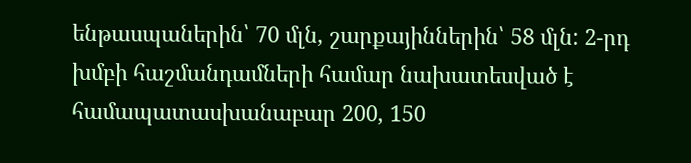ենթասպաներին՝ 70 մլն, շարքայիններին՝ 58 մլն: 2-րդ խմբի հաշմանդամների համար նախատեսված է համապատասխանաբար 200, 150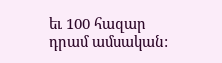եւ 100 հազար դրամ ամսական: